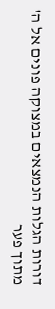דורות הגלות הנמצאים במצוקה פונים אל ה' מתוך פער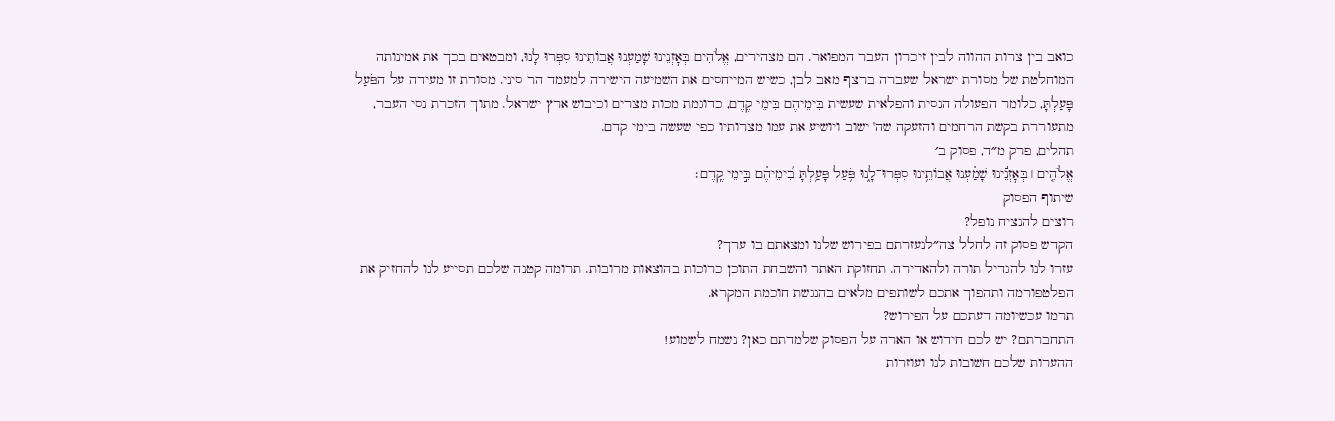כואב בין צרות ההווה לבין זיכרון העבר המפואר. הם מצהירים, אֱלֹהִים בְּאׇזְנֵינוּ שָׁמַעְנוּ אֲבוֹתֵינוּ סִפְּרוּ לָנוּ, ומבטאים בכך את אמינותה המוחלטת של מסורת ישראל שעברה ברצף מאב לבן, כשיש המייחסים את השמיעה הישירה למעמד הר סיני. מסורת זו מעידה על הפֹּעַל פָּעַלְתָּ, כלומר הפעולה הנסית והפלאית שעשית בִּימֵיהֶם בִּימֵי קֶדֶם, כדוגמת מכות מצרים וכיבוש ארץ ישראל. מתוך הזכרת נסי העבר, מתעוררת בקשת הרחמים והזעקה שה' ישוב ויושיע את עמו מצרותיו כפי שעשה בימי קדם.
תהלים, פרק מ״ד, פסוק ב׳
אֱלֹהִ֤ים ׀ בְּאׇזְנֵ֬ינוּ שָׁמַ֗עְנוּ אֲבוֹתֵ֥ינוּ סִפְּרוּ־לָ֑נוּ פֹּ֥עַל פָּעַ֥לְתָּ בִ֝ימֵיהֶ֗ם בִּ֣ימֵי קֶֽדֶם׃
שיתוף הפסוק
רוצים להנציח נופל?
הקדש פסוק זה לחלל צה״לנעזרתם בפירוש שלנו ומצאתם בו ערך?
עזרו לנו להגדיל תורה ולהאדירה. תחזוקת האתר והשבחת התוכן כרוכות בהוצאות מרובות. תרומה קטנה שלכם תסייע לנו להחזיק את הפלטפורמה ותהפוך אתכם לשותפים מלאים בהנגשת חוכמת המקרא.
תרמו עכשיומה דעתכם על הפירוש?
התחברתם? יש לכם חידוש או הארה על הפסוק שלמדתם כאן? נשמח לשמוע!
ההערות שלכם חשובות לנו ועוזרות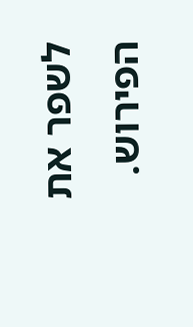לשפר את הפירוש.